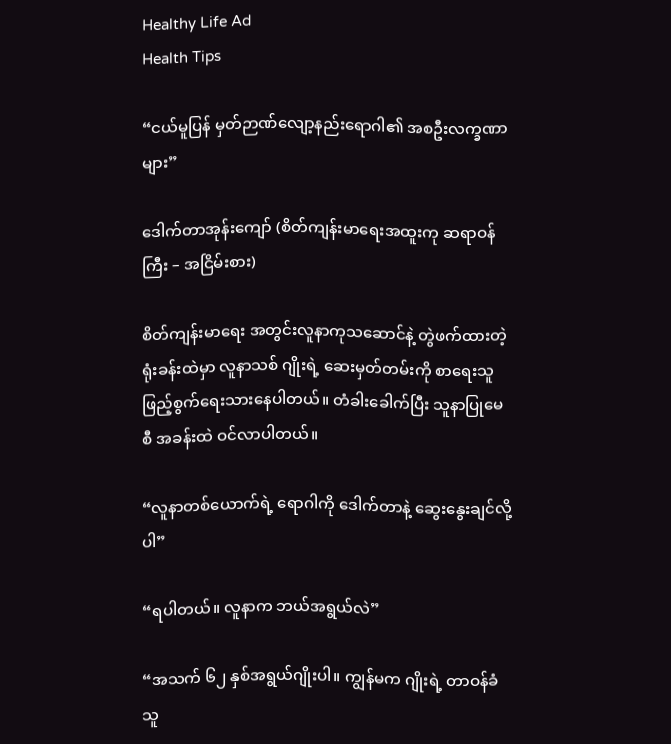Healthy Life Ad
Health Tips

“ငယ်မူပြန် မှတ်ဉာဏ်လျော့နည်းရောဂါ၏ အစဦးလက္ခဏာများ”

ဒေါက်တာအုန်းကျော် (စိတ်ကျန်းမာရေးအထူးကု ဆရာဝန်ကြီး – အငြိမ်းစား)

စိတ်ကျန်းမာရေး အတွင်းလူနာကုသဆောင်နဲ့ တွဲဖက်ထားတဲ့ ရုံးခန်းထဲမှာ လူနာသစ် ဂျိုးရဲ့ ဆေးမှတ်တမ်းကို စာရေးသူ ဖြည့်စွက်ရေးသားနေပါတယ်။ တံခါးခေါက်ပြီး သူနာပြုမေစီ အခန်းထဲ ဝင်လာပါတယ်။

“လူနာတစ်ယောက်ရဲ့ ရောဂါကို ဒေါက်တာနဲ့ ဆွေးနွေးချင်လို့ပါ”

“ရပါတယ်။ လူနာက ဘယ်အရွယ်လဲ”

“အသက် ၆၂ နှစ်အရွယ်ဂျိုးပါ။ ကျွန်မက ဂျိုးရဲ့ တာဝန်ခံသူ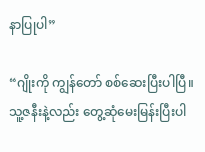နာပြုပါ”

“ဂျိုးကို ကျွန်တော် စစ်ဆေးပြီးပါပြီ။ သူ့ဇနီးနဲ့လည်း တွေ့ဆုံမေးမြန်းပြီးပါ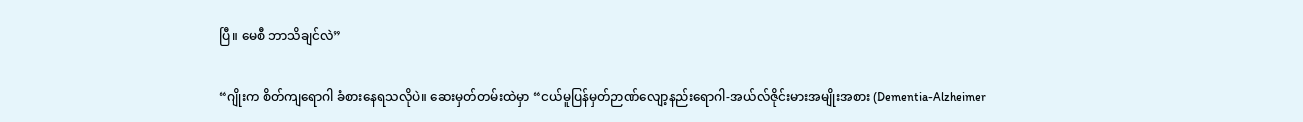ပြီ။ မေစီ ဘာသိချင်လဲ”

“ဂျိုးက စိတ်ကျရောဂါ ခံစားနေရသလိုပဲ။ ဆေးမှတ်တမ်းထဲမှာ “ငယ်မူပြန်မှတ်ဉာဏ်လျော့နည်းရောဂါ-အယ်လ်ဇိုင်းမားအမျိုးအစား (Dementia-Alzheimer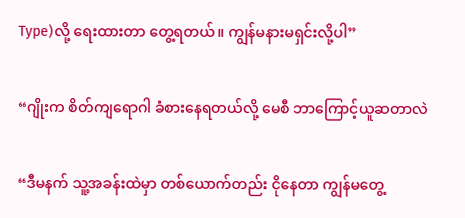Type)လို့ ရေးထားတာ တွေ့ရတယ်။ ကျွန်မနားမရှင်းလို့ပါ”

“ဂျိုးက စိတ်ကျရောဂါ ခံစားနေရတယ်လို့ မေစီ ဘာကြောင့်ယူဆတာလဲ

“ဒီမနက် သူ့အခန်းထဲမှာ တစ်ယောက်တည်း ငိုနေတာ ကျွန်မတွေ့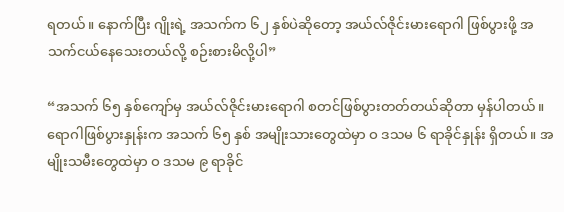ရတယ်။ နောက်ပြီး ဂျိုးရဲ့ အသက်က ၆၂ နှစ်ပဲဆိုတော့ အယ်လ်ဇိုင်းမားရောဂါ ဖြစ်ပွားဖို့ အသက်ငယ်နေသေးတယ်လို့ စဉ်းစားမိလို့ပါ”

“အသက် ၆၅ နှစ်ကျော်မှ အယ်လ်ဇိုင်းမားရောဂါ စတင်ဖြစ်ပွားတတ်တယ်ဆိုတာ မှန်ပါတယ်။ ရောဂါဖြစ်ပွားနှုန်းက အသက် ၆၅ နှစ် အမျိုးသားတွေထဲမှာ ဝ ဒသမ ၆ ရာခိုင်နှုန်း ရှိတယ်။ အမျိုးသမီးတွေထဲမှာ ဝ ဒသမ ၉ ရာခိုင်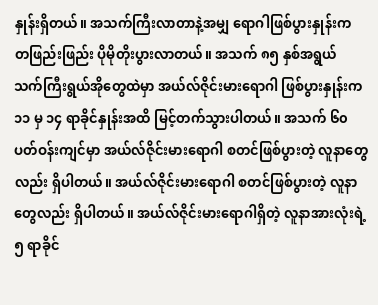နှုန်းရှိတယ်။ အသက်ကြီးလာတာနဲ့အမျှ ရောဂါဖြစ်ပွားနှုန်းက တဖြည်းဖြည်း ပိုမိုတိုးပွားလာတယ်။ အသက် ၈၅ နှစ်အရွယ် သက်ကြီးရွယ်အိုတွေထဲမှာ အယ်လ်ဇိုင်းမားရောဂါ ဖြစ်ပွားနှုန်းက ၁၁ မှ ၁၄ ရာခိုင်နှုန်းအထိ မြင့်တက်သွားပါတယ်။ အသက် ၆၀ ပတ်ဝန်းကျင်မှာ အယ်လ်ဇိုင်းမားရောဂါ စတင်ဖြစ်ပွားတဲ့ လူနာတွေလည်း ရှိပါတယ်။ အယ်လ်ဇိုင်းမားရောဂါ စတင်ဖြစ်ပွားတဲ့ လူနာတွေလည်း ရှိပါတယ်။ အယ်လ်ဇိုင်းမားရောဂါရှိတဲ့ လူနာအားလုံးရဲ့ ၅ ရာခိုင်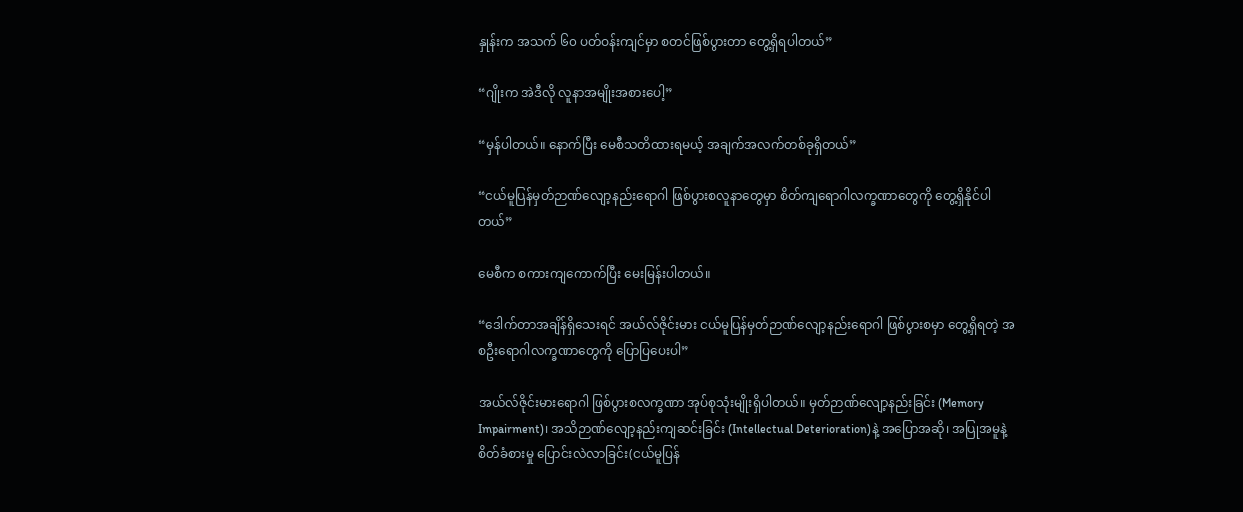နှုန်းက အသက် ၆၀ ပတ်ဝန်းကျင်မှာ စတင်ဖြစ်ပွားတာ တွေ့ရှိရပါတယ်”

“ဂျိုးက အဲဒီလို လူနာအမျိုးအစားပေါ့”

“မှန်ပါတယ်။ နောက်ပြီး မေစီသတိထားရမယ့် အချက်အလက်တစ်ခုရှိတယ်”

“ငယ်မူပြန်မှတ်ဉာဏ်လျော့နည်းရောဂါ ဖြစ်ပွားစလူနာတွေမှာ စိတ်ကျရောဂါလက္ခဏာတွေကို တွေ့ရှိနိုင်ပါတယ်”

မေစီက စကားကျကောက်ပြီး မေးမြန်းပါတယ်။

“ဒေါက်တာအချိန်ရှိသေးရင် အယ်လ်ဇိုင်းမား ငယ်မူပြန်မှတ်ဉာဏ်လျော့နည်းရောဂါ ဖြစ်ပွားစမှာ တွေ့ရှိရတဲ့ အစဦးရောဂါလက္ခဏာတွေကို ပြောပြပေးပါ”

အယ်လ်ဇိုင်းမားရောဂါ ဖြစ်ပွားစလက္ခဏာ အုပ်စုသုံးမျိုးရှိပါတယ်။ မှတ်ဉာဏ်လျော့နည်းခြင်း (Memory Impairment)၊ အသိဉာဏ်လျော့နည်းကျဆင်းခြင်း (Intellectual Deterioration)နဲ့ အပြောအဆို၊ အပြုအမူနဲ့ စိတ်ခံစားမှု ပြောင်းလဲလာခြင်း(ငယ်မူပြန်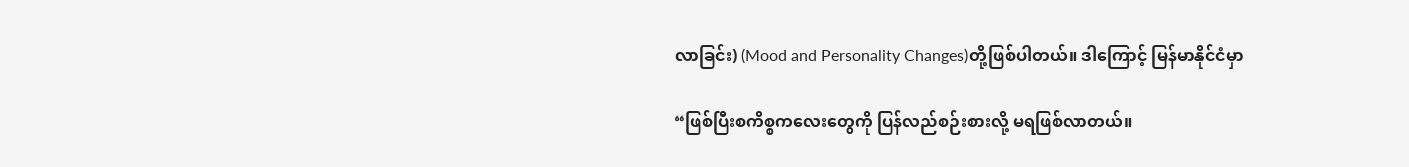လာခြင်း) (Mood and Personality Changes)တို့ဖြစ်ပါတယ်။ ဒါကြောင့် မြန်မာနိုင်ငံမှာ

“ဖြစ်ပြီးစကိစ္စကလေးတွေကို ပြန်လည်စဉ်းစားလို့ မရဖြစ်လာတယ်။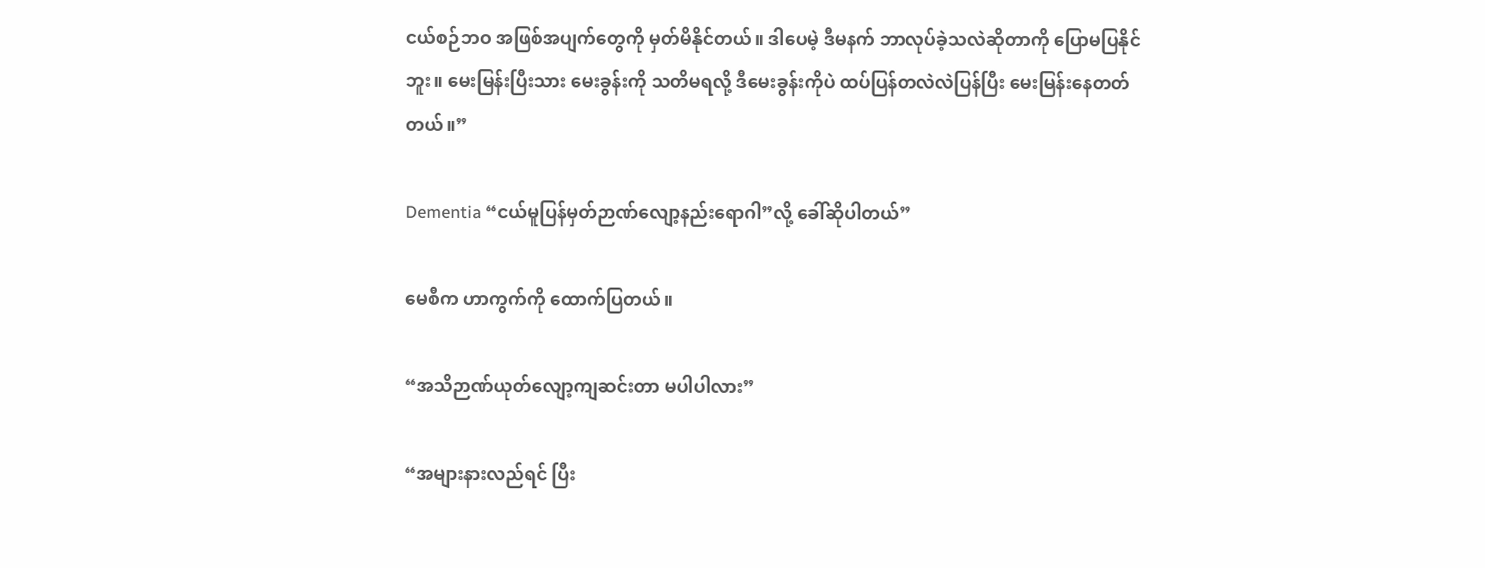ငယ်စဉ်ဘဝ အဖြစ်အပျက်တွေကို မှတ်မိနိုင်တယ်။ ဒါပေမဲ့ ဒီမနက် ဘာလုပ်ခဲ့သလဲဆိုတာကို ပြောမပြနိုင်ဘူး။ မေးမြန်းပြီးသား မေးခွန်းကို သတိမရလို့ ဒီမေးခွန်းကိုပဲ ထပ်ပြန်တလဲလဲပြန်ပြီး မေးမြန်းနေတတ်တယ်။”

Dementia “ငယ်မူပြန်မှတ်ဉာဏ်လျော့နည်းရောဂါ”လို့ ခေါ်ဆိုပါတယ်”

မေစီက ဟာကွက်ကို ထောက်ပြတယ်။

“အသိဉာဏ်ယုတ်လျော့ကျဆင်းတာ မပါပါလား”

“အများနားလည်ရင် ပြီး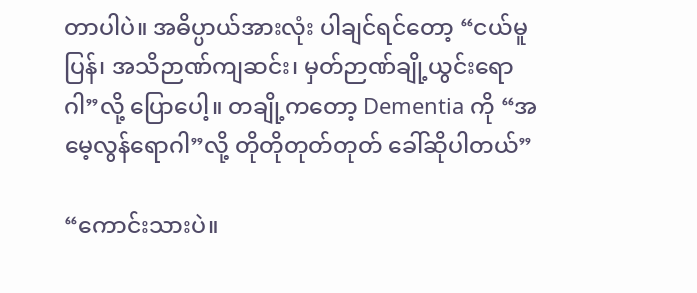တာပါပဲ။ အဓိပ္ပာယ်အားလုံး ပါချင်ရင်တော့ “ငယ်မူပြန်၊ အသိဉာဏ်ကျဆင်း၊ မှတ်ဉာဏ်ချို့ယွင်းရောဂါ”လို့ ပြောပေါ့။ တချို့ကတော့ Dementia ကို “အမေ့လွန်ရောဂါ”လို့ တိုတိုတုတ်တုတ် ခေါ်ဆိုပါတယ်”

“ကောင်းသားပဲ။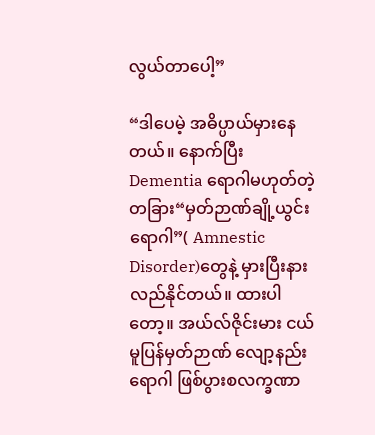လွယ်တာပေါ့”

“ဒါပေမဲ့ အဓိပ္ပာယ်မှားနေတယ်။ နောက်ပြီး Dementia ရောဂါမဟုတ်တဲ့ တခြား“မှတ်ဉာဏ်ချို့ယွင်းရောဂါ”( Amnestic Disorder)တွေနဲ့ မှားပြီးနားလည်နိုင်တယ်။ ထားပါတော့။ အယ်လ်ဇိုင်းမား ငယ်မူပြန်မှတ်ဉာဏ် လျော့နည်းရောဂါ ဖြစ်ပွားစလက္ခဏာ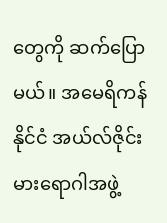တွေကို ဆက်ပြောမယ်။ အမေရိကန်နိုင်ငံ အယ်လ်ဇိုင်းမားရောဂါအဖွဲ့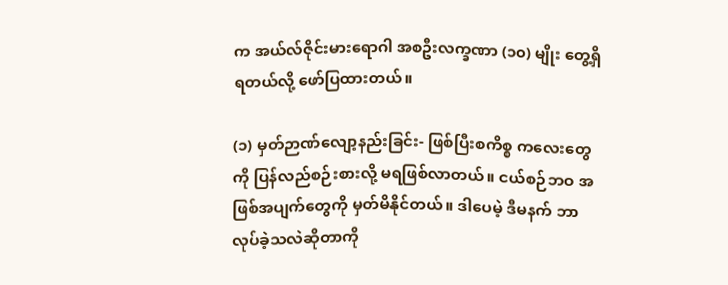က အယ်လ်ဇိုင်းမားရောဂါ အစဦးလက္ခဏာ (၁၀) မျိုး တွေ့ရှိရတယ်လို့ ဖော်ပြထားတယ်။

(၁) မှတ်ဉာဏ်လျော့နည်းခြင်း- ဖြစ်ပြီးစကိစ္စ ကလေးတွေကို ပြန်လည်စဉ်းစားလို့ မရဖြစ်လာတယ်။ ငယ်စဉ်ဘဝ အဖြစ်အပျက်တွေကို မှတ်မိနိုင်တယ်။ ဒါပေမဲ့ ဒီမနက် ဘာလုပ်ခဲ့သလဲဆိုတာကို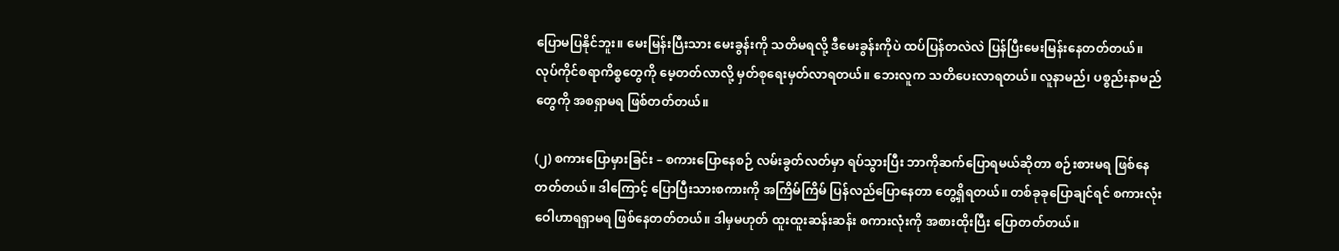ပြောမပြနိုင်ဘူး။ မေးမြန်းပြီးသား မေးခွန်းကို သတိမရလို့ ဒီမေးခွန်းကိုပဲ ထပ်ပြန်တလဲလဲ ပြန်ပြီးမေးမြန်းနေတတ်တယ်။ လုပ်ကိုင်စရာကိစ္စတွေကို မေ့တတ်လာလို့ မှတ်စုရေးမှတ်လာရတယ်။ ဘေးလူက သတိပေးလာရတယ်။ လူနာမည်၊ ပစ္စည်းနာမည်တွေကို အစရှာမရ ဖြစ်တတ်တယ်။

(၂) စကားပြောမှားခြင်း – စကားပြောနေစဉ် လမ်းခွတ်လတ်မှာ ရပ်သွားပြီး ဘာကိုဆက်ပြောရမယ်ဆိုတာ စဉ်းစားမရ ဖြစ်နေတတ်တယ်။ ဒါကြောင့် ပြောပြီးသားစကားကို အကြိမ်ကြိမ် ပြန်လည်ပြောနေတာ တွေ့ရှိရတယ်။ တစ်ခုခုပြောချင်ရင် စကားလုံး ဝေါဟာရရှာမရ ဖြစ်နေတတ်တယ်။ ဒါမှမဟုတ် ထူးထူးဆန်းဆန်း စကားလုံးကို အစားထိုးပြီး ပြောတတ်တယ်။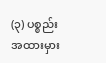(၃) ပစ္စည်းအထားမှား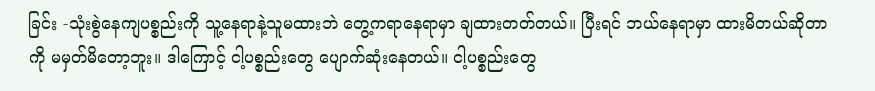ခြင်း -သုံးစွဲနေကျပစ္စည်းကို သူ့နေရာနဲ့သူမထားဘဲ တွေ့ကရာနေရာမှာ ချထားတတ်တယ်။ ပြီးရင် ဘယ်နေရာမှာ ထားမိတယ်ဆိုတာကို မမှတ်မိတော့ဘူး။ ဒါကြောင့် ငါ့ပစ္စည်းတွေ ပျောက်ဆုံးနေတယ်။ ငါ့ပစ္စည်းတွေ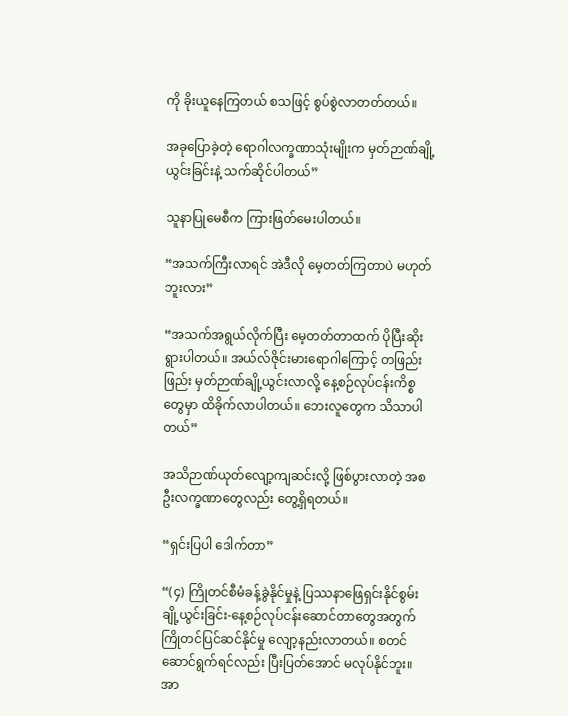ကို ခိုးယူနေကြတယ် စသဖြင့် စွပ်စွဲလာတတ်တယ်။

အခုပြောခဲ့တဲ့ ရောဂါလက္ခဏာသုံးမျိုးက မှတ်ဉာဏ်ချို့ယွင်းခြင်းနဲ့ သက်ဆိုင်ပါတယ်”

သူနာပြုမေစီက ကြားဖြတ်မေးပါတယ်။

“အသက်ကြီးလာရင် အဲဒီလို မေ့တတ်ကြတာပဲ မဟုတ်ဘူးလား”

“အသက်အရွယ်လိုက်ပြီး မေ့တတ်တာထက် ပိုပြီးဆိုးရွားပါတယ်။ အယ်လ်ဇိုင်းမားရောဂါကြောင့် တဖြည်းဖြည်း မှတ်ဉာဏ်ချို့ယွင်းလာလို့ နေ့စဉ်လုပ်ငန်းကိစ္စတွေမှာ ထိခိုက်လာပါတယ်။ ဘေးလူတွေက သိသာပါတယ်”

အသိဉာဏ်ယုတ်လျော့ကျဆင်းလို့ ဖြစ်ပွားလာတဲ့ အစဦးလက္ခဏာတွေလည်း တွေ့ရှိရတယ်။

“ရှင်းပြပါ ဒေါက်တာ”

“(၄) ကြိုတင်စီမံခန့်ခွဲနိုင်မှုနဲ့ ပြဿနာဖြေရှင်းနိုင်စွမ်း ချို့ယွင်းခြင်း-နေ့စဉ်လုပ်ငန်းဆောင်တာတွေအတွက် ကြိုတင်ပြင်ဆင်နိုင်မှု လျော့နည်းလာတယ်။ စတင်ဆောင်ရွက်ရင်လည်း ပြီးပြတ်အောင် မလုပ်နိုင်ဘူး။ အာ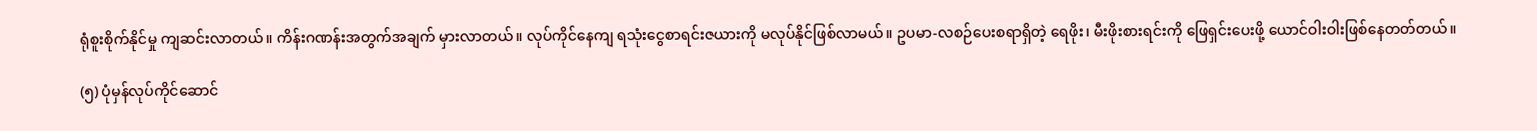ရုံစူးစိုက်နိုင်မှု ကျဆင်းလာတယ်။ ကိန်းဂဏန်းအတွက်အချက် မှားလာတယ်။ လုပ်ကိုင်နေကျ ရသုံးငွေစာရင်းဇယားကို မလုပ်နိုင်ဖြစ်လာမယ်။ ဥပမာ-လစဉ်ပေးစရာရှိတဲ့ ရေဖိုး၊ မီးဖိုးစားရင်းကို ဖြေရှင်းပေးဖို့ ယောင်ဝါးဝါးဖြစ်နေတတ်တယ်။

(၅) ပုံမှန်လုပ်ကိုင်ဆောင်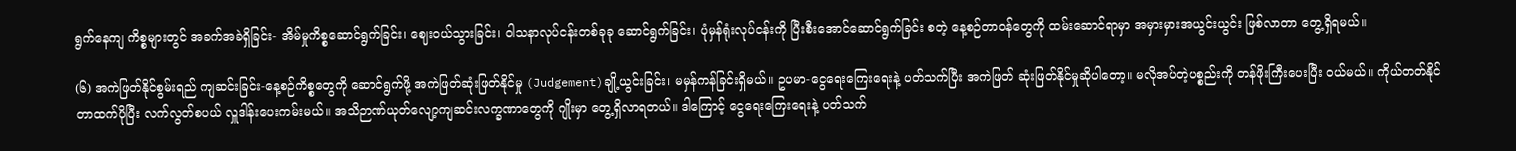ရွက်နေကျ ကိစ္စများတွင် အခက်အခဲရှိခြင်း- အိမ်မှုကိစ္စဆောင်ရွက်ခြင်း၊ ဈေးဝယ်သွားခြင်း၊ ဝါသနာလုပ်ငန်းတစ်ခုခု ဆောင်ရွက်ခြင်း၊ ပုံမှန်ရုံးလုပ်ငန်းကို ပြီးစီးအောင်ဆောင်ရွက်ခြင်း စတဲ့ နေ့စဉ်တာဝန်တွေကို ထမ်းဆောင်ရာမှာ အမှားမှားအယွင်းယွင်း ဖြစ်လာတာ တွေ့ရှိရမယ်။

(၆) အကဲဖြတ်နိုင်စွမ်းရည် ကျဆင်းခြင်း-နေ့စဉ်ကိစ္စတွေကို ဆောင်ရွက်ဖို့ အကဲဖြတ်ဆုံးဖြတ်နိုင်မှု (Judgement)ချို့ယွင်းခြင်း၊ မမှန်ကန်ခြင်းရှိမယ်။ ဥပမာ-ငွေရေးကြေးရေးနဲ့ ပတ်သက်ပြီး အကဲဖြတ် ဆုံးဖြတ်နိုင်မှုဆိုပါတော့။ မလိုအပ်တဲ့ပစ္စည်းကို တန်ဖိုးကြီးပေးပြီး ဝယ်မယ်။ ကိုယ်တတ်နိုင်တာထက်ပိုပြီး လက်လွတ်စပယ် လှူဒါန်းပေးကမ်းမယ်။ အသိဉာဏ်ယုတ်လျော့ကျဆင်းလက္ခဏာတွေကို ဂျိုးမှာ တွေ့ရှိလာရတယ်။ ဒါကြောင့် ငွေရေးကြေးရေးနဲ့ ပတ်သက်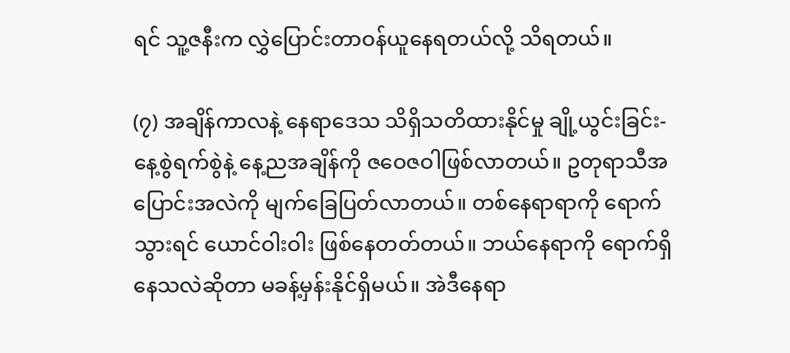ရင် သူ့ဇနီးက လွှဲပြောင်းတာဝန်ယူနေရတယ်လို့ သိရတယ်။

(၇) အချိန်ကာလနဲ့ နေရာဒေသ သိရှိသတိထားနိုင်မှု ချို့ယွင်းခြင်း-နေ့စွဲရက်စွဲနဲ့ နေ့ညအချိန်ကို ဇဝေဇဝါဖြစ်လာတယ်။ ဥတုရာသီအပြောင်းအလဲကို မျက်ခြေပြတ်လာတယ်။ တစ်နေရာရာကို ရောက်သွားရင် ယောင်ဝါးဝါး ဖြစ်နေတတ်တယ်။ ဘယ်နေရာကို ရောက်ရှိနေသလဲဆိုတာ မခန့်မှန်းနိုင်ရှိမယ်။ အဲဒီနေရာ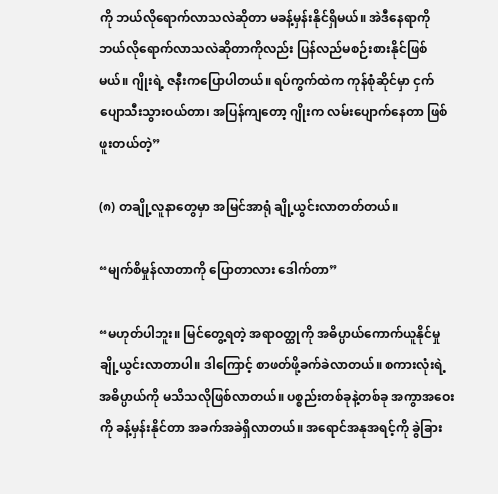ကို ဘယ်လိုရောက်လာသလဲဆိုတာ မခန့်မှန်းနိုင်ရှိမယ်။ အဲဒီနေရာကို ဘယ်လိုရောက်လာသလဲဆိုတာကိုလည်း ပြန်လည်မစဉ်းစားနိုင်ဖြစ်မယ်။ ဂျိုးရဲ့ ဇနီးကပြောပါတယ်။ ရပ်ကွက်ထဲက ကုန်စုံဆိုင်မှာ ငှက်ပျောသီးသွားဝယ်တာ၊ အပြန်ကျတော့ ဂျိုးက လမ်းပျောက်နေတာ ဖြစ်ဖူးတယ်တဲ့”

(၈) တချို့လူနာတွေမှာ အမြင်အာရုံ ချို့ယွင်းလာတတ်တယ်။

“မျက်စိမှုန်လာတာကို ပြောတာလား ဒေါက်တာ”

“မဟုတ်ပါဘူး။ မြင်တွေ့ရတဲ့ အရာဝတ္ထုကို အဓိပ္ပာယ်ကောက်ယူနိုင်မှု ချို့ယွင်းလာတာပါ။ ဒါကြောင့် စာဖတ်ဖို့ခက်ခဲလာတယ်။ စကားလုံးရဲ့ အဓိပ္ပာယ်ကို မသိသလိုဖြစ်လာတယ်။ ပစ္စည်းတစ်ခုနဲ့တစ်ခု အကွာအဝေးကို ခန့်မှန်းနိုင်တာ အခက်အခဲရှိလာတယ်။ အရောင်အနုအရင့်ကို ခွဲခြား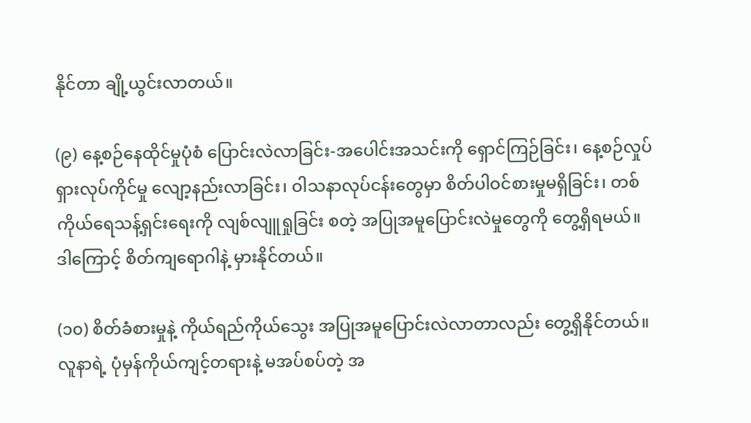နိုင်တာ ချို့ယွင်းလာတယ်။

(၉) နေ့စဉ်နေထိုင်မှုပုံစံ ပြောင်းလဲလာခြင်း-အပေါင်းအသင်းကို ရှောင်ကြဉ်ခြင်း၊ နေ့စဉ်လှုပ်ရှားလုပ်ကိုင်မှု လျော့နည်းလာခြင်း၊ ဝါသနာလုပ်ငန်းတွေမှာ စိတ်ပါဝင်စားမှုမရှိခြင်း၊ တစ်ကိုယ်ရေသန့်ရှင်းရေးကို လျစ်လျူရှုခြင်း စတဲ့ အပြုအမူပြောင်းလဲမှုတွေကို တွေ့ရှိရမယ်။ ဒါကြောင့် စိတ်ကျရောဂါနဲ့ မှားနိုင်တယ်။

(၁၀) စိတ်ခံစားမှုနဲ့ ကိုယ်ရည်ကိုယ်သွေး အပြုအမူပြောင်းလဲလာတာလည်း တွေ့ရှိနိုင်တယ်။ လူနာရဲ့ ပုံမှန်ကိုယ်ကျင့်တရားနဲ့ မအပ်စပ်တဲ့ အ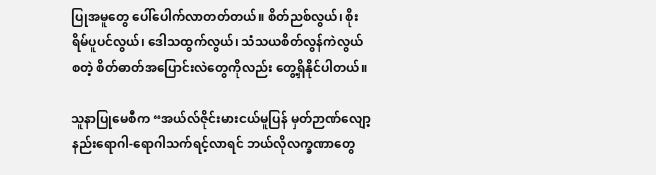ပြုအမူတွေ ပေါ်ပေါက်လာတတ်တယ်။ စိတ်ညစ်လွယ်၊ စိုးရိမ်ပူပင်လွယ်၊ ဒေါသထွက်လွယ်၊ သံသယစိတ်လွန်ကဲလွယ် စတဲ့ စိတ်ဓာတ်အပြောင်းလဲတွေကိုလည်း တွေ့ရှိနိုင်ပါတယ်။

သူနာပြုမေစီက “အယ်လ်ဇိုင်းမားငယ်မူပြန် မှတ်ဉာဏ်လျော့နည်းရောဂါ-ရောဂါသက်ရင့်လာရင် ဘယ်လိုလက္ခဏာတွေ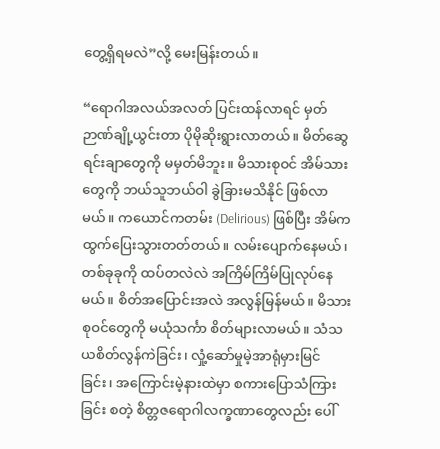တွေ့ရှိရမလဲ”လို့ မေးမြန်းတယ်။

“ရောဂါအလယ်အလတ် ပြင်းထန်လာရင် မှတ်ဉာဏ်ချို့ယွင်းတာ ပိုမိုဆိုးရွားလာတယ်။ မိတ်ဆွေရင်းချာတွေကို မမှတ်မိဘူး။ မိသားစုဝင် အိမ်သားတွေကို ဘယ်သူဘယ်ဝါ ခွဲခြားမသိနိုင် ဖြစ်လာမယ်။ ကယောင်ကတမ်း (Delirious) ဖြစ်ပြီး အိမ်ကထွက်ပြေးသွားတတ်တယ်။ လမ်းပျောက်နေမယ်၊ တစ်ခုခုကို ထပ်တလဲလဲ အကြိမ်ကြိမ်ပြုလုပ်နေမယ်။ စိတ်အပြောင်းအလဲ အလွန်မြန်မယ်။ မိသားစုဝင်တွေကို မယုံသင်္ကာ စိတ်များလာမယ်။ သံသယစိတ်လွန်ကဲခြင်း၊ လှုံ့ဆော်မှုမဲ့အာရုံမှားမြင်ခြင်း၊ အကြောင်းမဲ့နားထဲမှာ စကားပြောသံကြားခြင်း စတဲ့ စိတ္တဇရောဂါလက္ခဏာတွေလည်း ပေါ်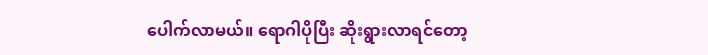ပေါက်လာမယ်။ ရောဂါပိုပြီး ဆိုးရွားလာရင်တော့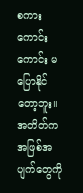စကားကောင်းကောင်း မပြောနိုင်တော့ဘူး။ အတိတ်က အဖြစ်အပျက်တွေကို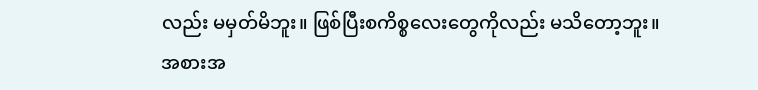လည်း မမှတ်မိဘူး။ ဖြစ်ပြီးစကိစ္စလေးတွေကိုလည်း မသိတော့ဘူး။ အစားအ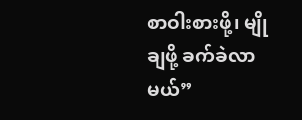စာဝါးစားဖို့၊ မျိုချဖို့ ခက်ခဲလာမယ်”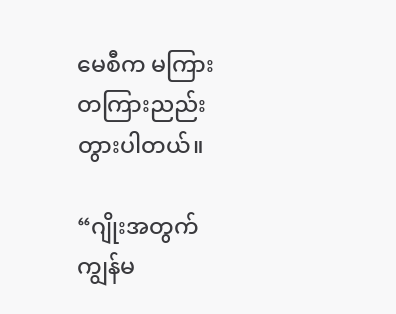မေစီက မကြားတကြားညည်းတွားပါတယ်။

“ဂျိုးအတွက် ကျွန်မ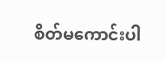စိတ်မကောင်းပါ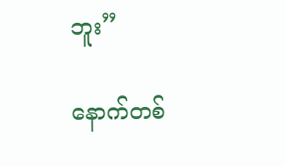ဘူး”

နောက်တစ်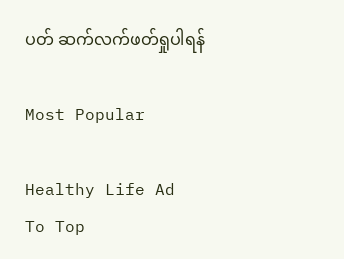ပတ် ဆက်လက်ဖတ်ရှုပါရန်

Most Popular

Healthy Life Ad
To Top